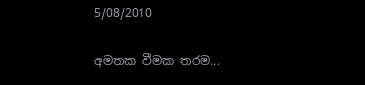5/08/2010

අමතක වීමක තරම...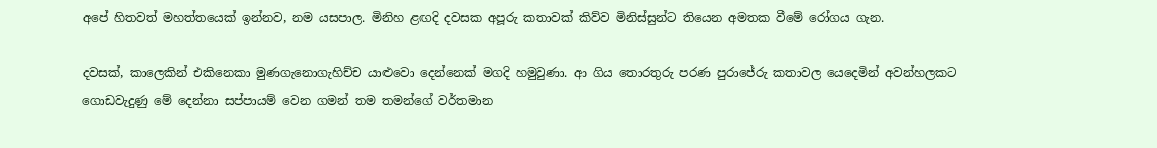අපේ හිතවත් මහත්තයෙක් ඉන්නව, නම යසපාල. මිනිහ ළඟදි දවසක අපූරු කතාවක් කිව්ව මිනිස්සුන්ට තියෙන අමතක වීමේ රෝගය ගැන.

දවසක්, කාලෙකින් එකිනෙකා මුණගැනොගැහිච්ච යාළුවො දෙන්නෙක් මගදි හමුවුණා. ආ ගිය තොරතුරු පරණ පුරාජේරු කතාවල යෙදෙමින් අවන්හලකට ගොඩවැදුණු මේ දෙන්නා සප්පායම් වෙන ගමන් තම තමන්ගේ වර්තමාන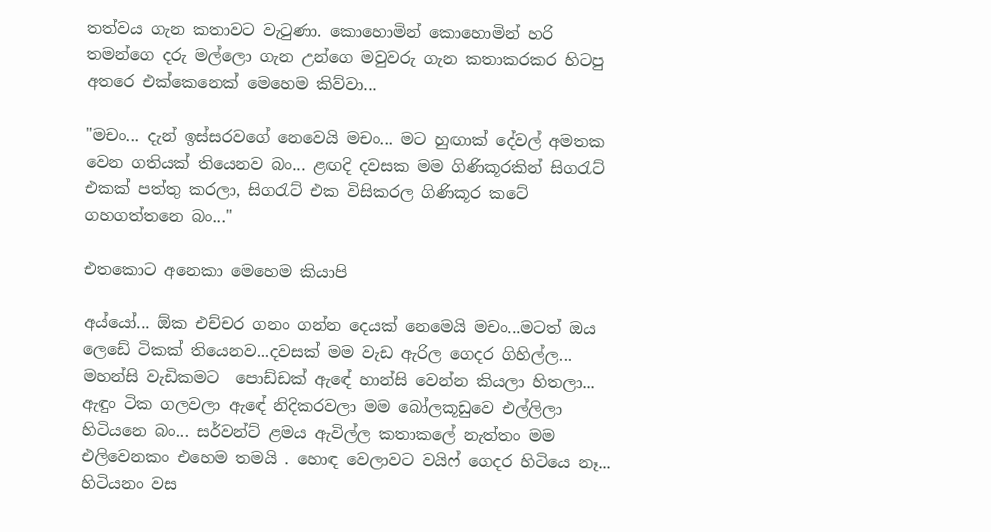තත්වය ගැන කතාවට වැ‍ටුණා. කොහොමින් කොහොමින් හරි තමන්ගෙ දරු මල්ලො ගැන උන්ගෙ මවුවරු ගැන කතාකරකර හිටපු අතරෙ එක්කෙනෙක් මෙහෙම කිව්වා...

"මචං... දැන් ඉස්සරවගේ නෙවෙයි මචං... මට හුඟාක් දේවල් අමතක වෙන ගතියක් තියෙනව බං... ළඟදි දවසක මම ගිණිකූරකින් සිග‍රැට් එකක් පත්තු කරලා, සිග‍රැට් එක විසිකරල ගිණිකූර කටේ ගහගත්තනෙ බං..."

එතකොට අනෙකා මෙහෙම කියාපි

අය්යෝ... ඕක එච්චර ගනං ගන්න දෙයක් නෙමෙයි මචං...මටත් ඔය ලෙඩේ ටිකක් තියෙනව...දවසක් මම වැඩ ඇරිල ගෙදර ගිහිල්ල... මහන්සි වැඩිකමට  පොඩ්ඩක් ඇඳේ හාන්සි වෙන්න කියලා හිතලා... ඇඳුං ටික ගලවලා ඇඳේ නිදිකරවලා මම බෝලකූඩුවෙ එල්ලිලා හිටියනෙ බං... සර්වන්ට් ළමය ඇවිල්ල කතාකලේ නැත්තං මම එලිවෙනකං එහෙම තමයි . හොඳ වෙලාවට වයිෆ් ගෙදර හිටියෙ නෑ... හිටියනං වස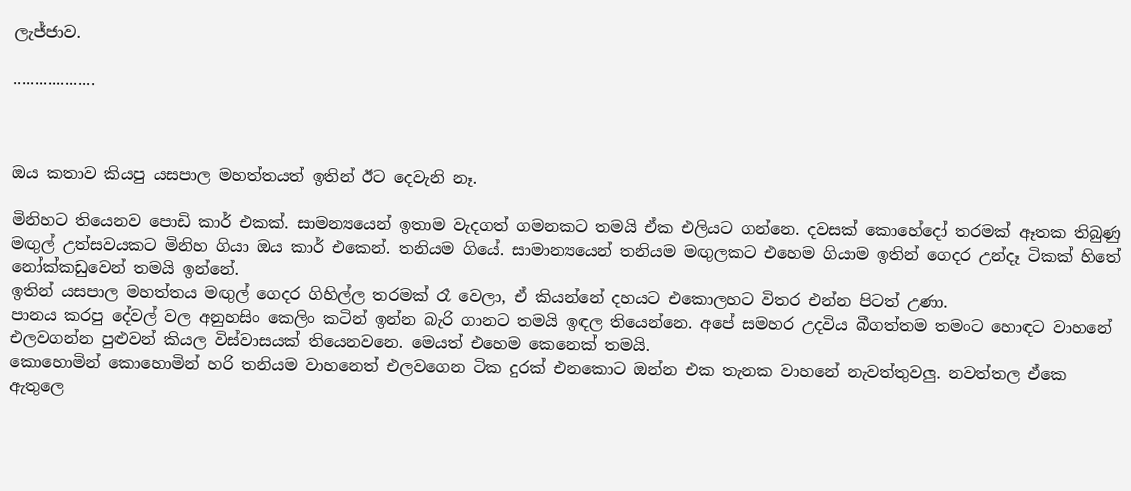ලැජ්ජාව.

...................



ඔය කතාව කියපු යසපාල මහත්තයත් ඉතින් ඊට දෙවැනි නෑ.

මිනිහට තියෙනව පොඩි කාර් එකක්. සාමන්‍යයෙන් ඉතාම වැදගත් ගමනකට තමයි ඒක එලියට ගන්නෙ. දවසක් කොහේදෝ තරමක් ඈතක තිබුණු මඟුල් උත්සවයකට මිනිහ ගියා ඔය කාර් එකෙන්. තනියම ගියේ. සාමාන්‍යයෙන් තනියම මඟුලකට එහෙම ගියාම ඉතින් ගෙදර උන්දෑ ටිකක් හිතේ නෝක්කඩුවෙන් තමයි ඉන්නේ.
ඉතින් යසපාල මහත්තය මඟුල් ගෙදර ගිහිල්ල තරමක් රෑ වෙලා, ඒ කියන්නේ දහයට එකොලහට විතර එන්න පිටත් උණා.
පානය කරපු දේවල් වල අනුහසිං කෙලිං කටින් ඉන්න බැරි ගානට තමයි ඉඳල තියෙන්නෙ. අපේ සමහර උදවිය බීගත්තම තමංට හොඳට වාහනේ එලවගන්න පුළුවන් කියල විස්වාසයක් තියෙනවනෙ. මෙයත් එහෙම කෙනෙක් තමයි.
කොහොමින් කොහොමින් හරි තනියම වාහනෙත් එලවගෙන ටික දුරක් එනකොට ඔන්න එක තැනක වාහනේ නැවත්තුවලු. නවත්තල ඒකෙ ඇතුලෙ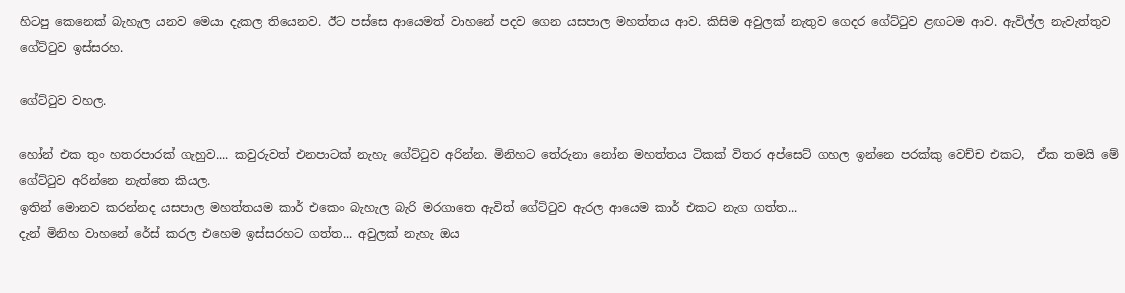හිටපු කෙනෙක් බැහැල යනව මෙයා දැකල තියෙනව. ඊට පස්සෙ ආයෙමත් වාහනේ පදව ගෙන යසපාල මහත්තය ආව. කිසිම අවුලක් නැතුව ගෙදර ගේට්‍ටුව ළඟටම ආව. ඇවිල්ල නැවැත්තුව ගේට්‍ටුව ඉස්සරහ.

ගේට්‍ටුව වහල.

හෝන් එක තුං හතරපාරක් ගැහුව.... කවුරුවත් එනපාටක් නැහැ ගේට්‍ටුව අරින්න. මිනිහට තේරුනා නෝන මහත්තය ටිකක් විතර අප්සෙට් ගහල ඉන්නෙ පරක්කු වෙච්ච එකට,  ඒක තමයි මේ ගේට්‍ටුව අරින්නෙ නැත්තෙ කියල.
ඉතින් මොනව කරන්නද යසපාල මහත්තයම කාර් එකෙං බැහැල බැරි මරගාතෙ ඇවිත් ගේට්‍ටුව ඇරල ආයෙම කාර් එකට නැග ගත්ත...
දැන් මිනිහ වාහනේ රේස් කරල එහෙම ඉස්සරහට ගත්ත... අවුලක් නැහැ ඔය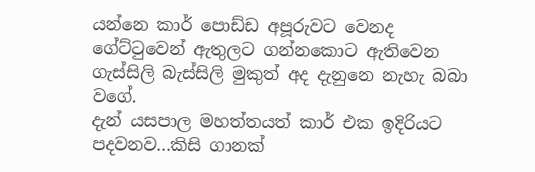යන්නෙ කාර් පොඩ්ඩ අපූරුවට වෙනද ගේට්‍ටුවෙන් ඇතුලට ගන්නකොට ඇතිවෙන ගැස්සිලි බැස්සිලි මුකුත් අද දැනුනෙ නැහැ බබා වගේ.
දැන් යසපාල මහත්තයත් කාර් එක ඉදිරියට පදවනව...කිසි ගානක්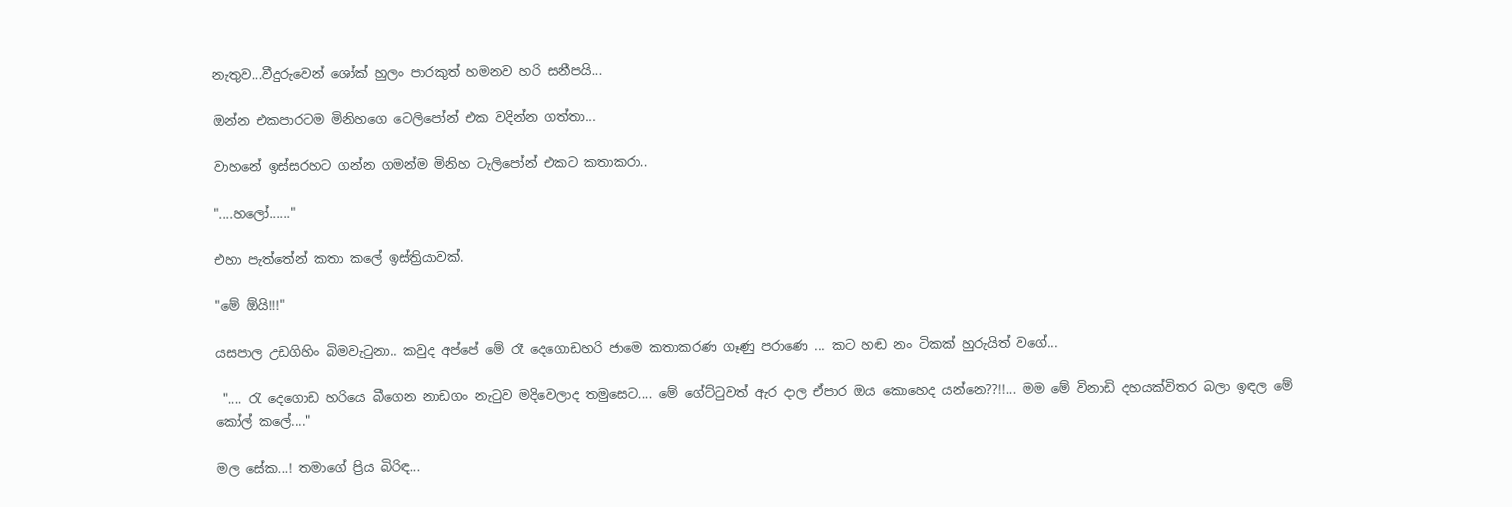නැතුව...වීදුරුවෙන් ශෝක් හුලං පාරකුත් හමනව හරි සනීපයි...

ඔන්න එකපාරටම මිනිහගෙ ටෙලිපෝන් එක වදින්න ගත්තා...

වාහනේ ඉස්සරහට ගන්න ගමන්ම මිනිහ ටැලිපෝන් එකට කතාකරා..

"....හලෝ......"

එහා පැත්තේන් කතා කලේ ඉස්ත්‍රියාවක්.

"මේ ඕයි!!!"

යසපාල උඩගිහිං බිමවැ‍ටුනා.. කවුද අප්පේ මේ රෑ දෙගොඩහරි ජාමෙ කතාකරණ ගෑණු පරාණෙ ... කට හඬ නං ටිකක් හුරුයිත් වගේ...

 ".... රැ දෙගොඩ හරියෙ බීගෙන නාඩගං නැ‍ටුව මදිවෙලාද තමුසෙට.... මේ ගේට්‍ටුවත් ඇර දාල ඒපාර ඔය කොහෙද යන්නෙ??!!... මම මේ විනාඩි දහයක්විතර බලා ඉඳල මේ කෝල් කලේ...."

මල සේක...! තමාගේ ප්‍රිය බිරිඳ...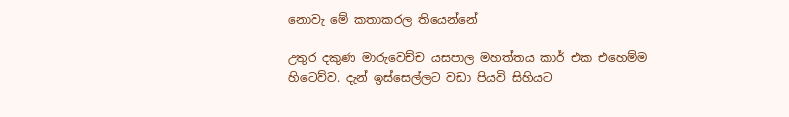නොවැ මේ කතාකරල තියෙන්නේ

උතුර දකුණ මාරුවෙච්ච යසපාල මහත්තය කාර් එක එහෙම්ම හිටෙව්ව. දැන් ඉස්සෙල්ලට වඩා පියවි සිහියට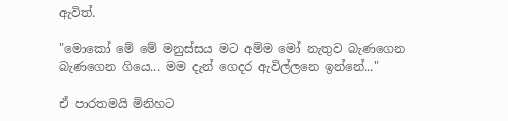ඇවිත්.

"මොකෝ මේ මේ මනුස්සය මට අම්ම මෝ නැතුව බැණගෙන බැණගෙන ගියෙ... මම දැන් ගෙදර ඇවිල්ලනෙ ඉන්නේ..."

ඒ පාරතමයි මිනිහට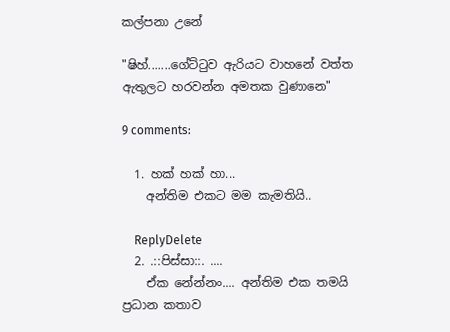කල්පනා උනේ

"ෂිහ්.......ගේට්‍ටුව ඇරියට වාහනේ වත්ත ඇතුලට හරවන්න අමතක වුණානෙ"

9 comments:

  1. හක් හක් හා...
    අන්තිම එකට මම කැමතියි..

    ReplyDelete
  2. .::පිස්සා::. ....
    ඒක නේන්නං.... අන්තිම එක තමයි ප්‍රධාන කතාව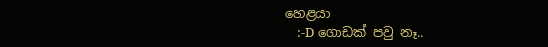හෙළයා
    :-D ගොඩක් පවු නෑ..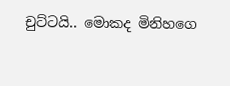චුට්ටයි.. මොකද මිනිහගෙ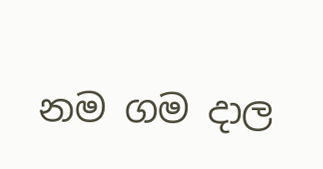නම ගම දාල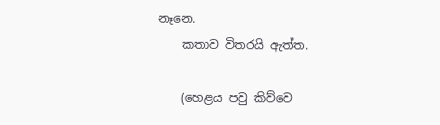නෑනෙ.
    කතාව විතරයි ඇත්ත.

    (හෙළය පවු කිව්වෙ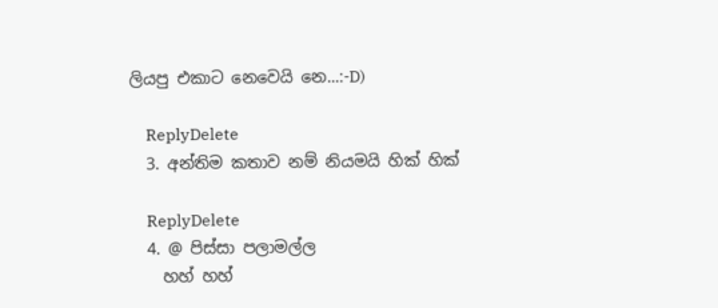ලියපු එකාට නෙවෙයි නෙ...:-D)

    ReplyDelete
  3. අන්තිම කතාව නම් නියමයි හික් හික්

    ReplyDelete
  4. @ පිස්සා පලාමල්ල
    හහ් හහ්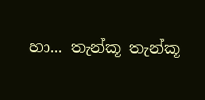හා... තැන්කූ තැන්කූ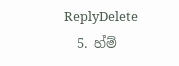ReplyDelete
  5. හ්ම්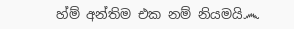හ්ම් අන්තිම එක නම් නියමයි෴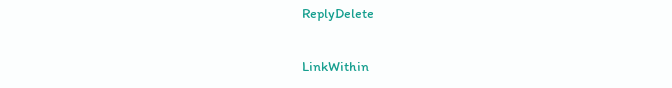ReplyDelete

LinkWithin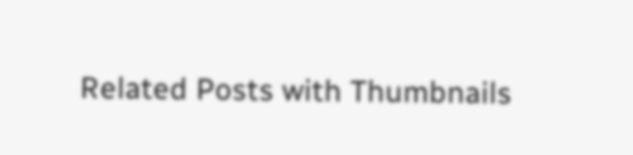Related Posts with Thumbnails